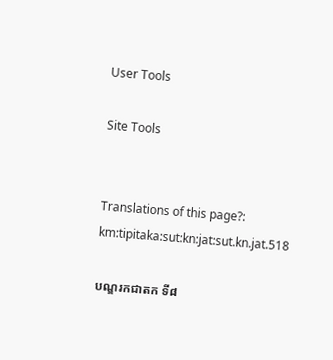User Tools

Site Tools


Translations of this page?:
km:tipitaka:sut:kn:jat:sut.kn.jat.518

បណ្ឌរកជាតក ទី៨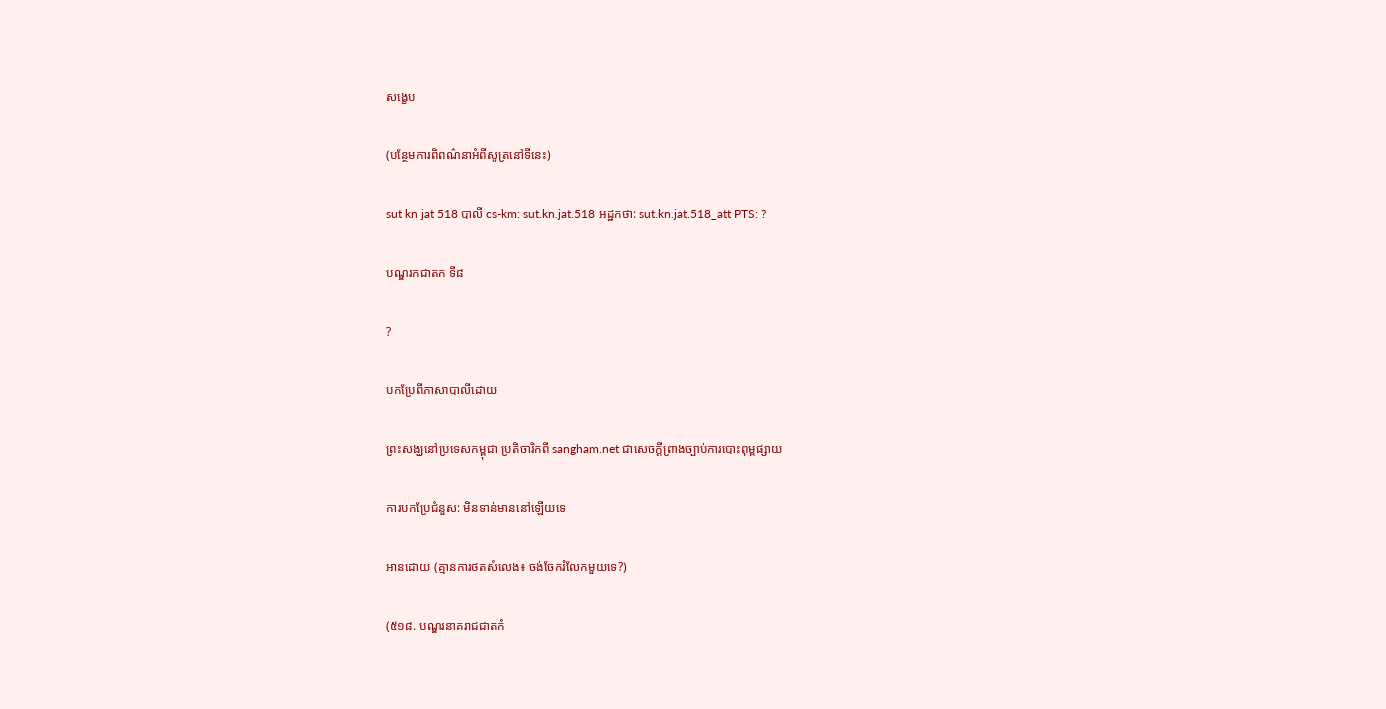សង្ខេប

(បន្ថែមការពិពណ៌នាអំពីសូត្រនៅទីនេះ)

sut kn jat 518 បាលី cs-km: sut.kn.jat.518 អដ្ឋកថា: sut.kn.jat.518_att PTS: ?

បណ្ឌរកជាតក ទី៨

?

បកប្រែពីភាសាបាលីដោយ

ព្រះសង្ឃនៅប្រទេសកម្ពុជា ប្រតិចារិកពី sangham.net ជាសេចក្តីព្រាងច្បាប់ការបោះពុម្ពផ្សាយ

ការបកប្រែជំនួស: មិនទាន់មាននៅឡើយទេ

អានដោយ (គ្មានការថតសំលេង៖ ចង់ចែករំលែកមួយទេ?)

(៥១៨. បណ្ឌរនាគរាជជាតកំ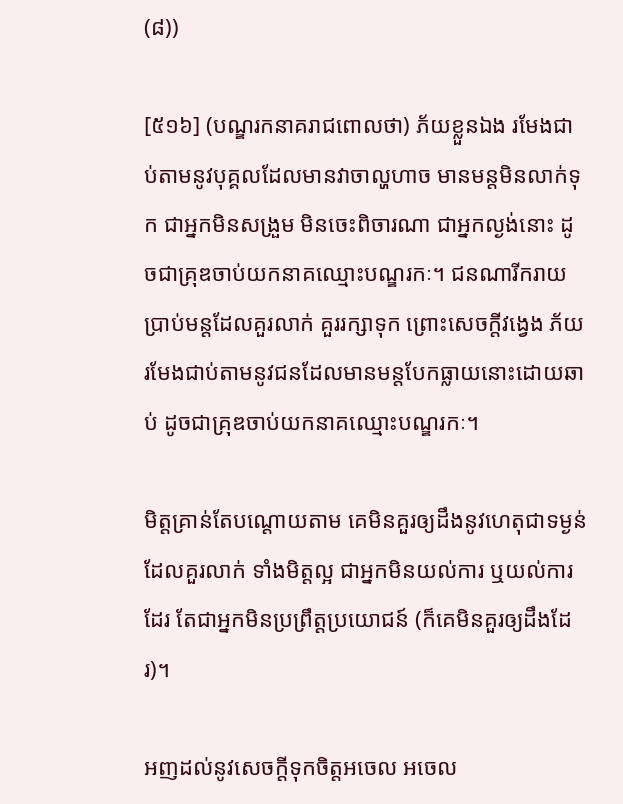(៨))

[៥១៦] (បណ្ឌរកនាគរាជពោលថា) ភ័យខ្លួនឯង រមែងជាប់តាមនូវបុគ្គលដែលមានវាចាល្ហហាច មានមន្តមិនលាក់ទុក ជាអ្នកមិនសង្រួម មិនចេះពិចារណា ជាអ្នកល្ងង់នោះ ដូចជាគ្រុឌចាប់យកនាគឈ្មោះបណ្ឌរកៈ។ ជនណារីករាយប្រាប់មន្តដែលគួរលាក់ គួររក្សាទុក ព្រោះសេចក្តីវង្វេង ភ័យរមែងជាប់តាមនូវជនដែលមានមន្តបែកធ្លាយនោះដោយឆាប់ ដូចជាគ្រុឌចាប់យកនាគឈ្មោះបណ្ឌរកៈ។

មិត្តគ្រាន់តែបណ្តោយតាម គេមិនគួរឲ្យដឹងនូវហេតុជាទម្ងន់ដែលគួរលាក់ ទាំងមិត្តល្អ ជាអ្នកមិនយល់ការ ឬយល់ការដែរ តែជាអ្នកមិនប្រព្រឹត្តប្រយោជន៍ (ក៏គេមិនគួរឲ្យដឹងដែរ)។

អញដល់នូវសេចក្តីទុកចិត្តអចេល អចេល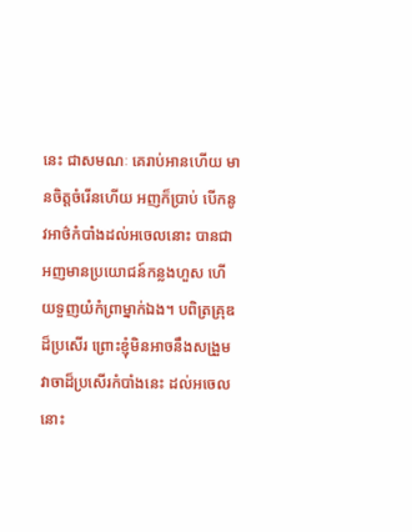នេះ ជាសមណៈ គេរាប់អានហើយ មានចិត្តចំរើនហើយ អញក៏ប្រាប់ បើកនូវអាថ៌កំបាំងដល់អចេលនោះ បានជាអញមានប្រយោជន៍កន្លងហួស ហើយទួញយំកំព្រាម្នាក់ឯង។ បពិត្រគ្រុឌដ៏ប្រសើរ ព្រោះខ្ញុំមិនអាចនឹងសង្រួមវាចាដ៏ប្រសើរកំបាំងនេះ ដល់អចេលនោះ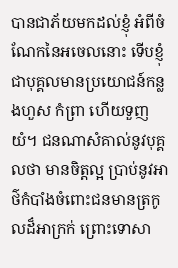បានជាភ័យមកដល់ខ្ញុំ អំពីចំណែកនៃអចេលនោះ ទើបខ្ញុំជាបុគ្គលមានប្រយោជន៍កន្លងហួស កំព្រា ហើយទួញយំ។ ជនណាសំគាល់នូវបុគ្គលថា មានចិត្តល្អ ប្រាប់នូវអាថ៌កំបាំងចំពោះជនមានត្រកូលដ៏អាក្រក់ ព្រោះទោសា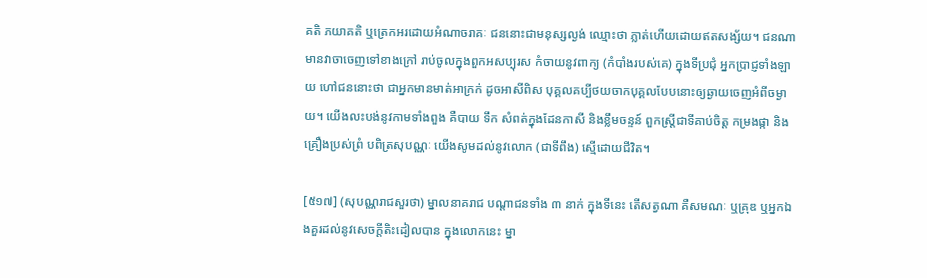គតិ ភយាគតិ ឬត្រេកអរដោយអំណាចរាគៈ ជននោះជាមនុស្សល្ងង់ ឈ្មោះថា ភ្លាត់ហើយដោយឥតសង្ស័យ។ ជនណាមានវាចាចេញទៅខាងក្រៅ រាប់ចូលក្នុងពួកអសប្បុរស កំចាយនូវពាក្យ (កំបាំងរបស់គេ) ក្នុងទីប្រជុំ អ្នកប្រាជ្ញទាំងឡាយ ហៅជននោះថា ជាអ្នកមានមាត់អាក្រក់ ដូចអាសីពិស បុគ្គលគប្បីថយចាកបុគ្គលបែបនោះឲ្យឆ្ងាយចេញអំពីចម្ងាយ។ យើងលះបង់នូវកាមទាំងពួង គឺបាយ ទឹក សំពត់ក្នុងដែនកាសី និងខ្លឹមចន្ទន៍ ពួកស្ត្រីជាទីគាប់ចិត្ត កម្រងផ្កា និងគ្រឿងប្រស់ព្រំ បពិត្រសុបណ្ណៈ យើងសូមដល់នូវលោក (ជាទីពឹង) ស្មើដោយជីវិត។

[៥១៧] (សុបណ្ណរាជសួរថា) ម្នាលនាគរាជ បណ្តាជនទាំង ៣ នាក់ ក្នុងទីនេះ តើសត្វណា គឺសមណៈ ឬគ្រុឌ ឬអ្នកឯងគួរដល់នូវសេចក្តីតិះដៀលបាន ក្នុងលោកនេះ ម្នា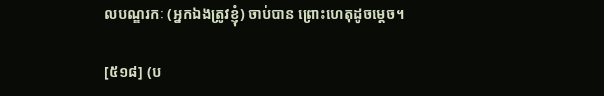លបណ្ឌរកៈ (អ្នកឯងត្រូវខ្ញុំ) ចាប់បាន ព្រោះហេតុដូចម្តេច។

[៥១៨] (ប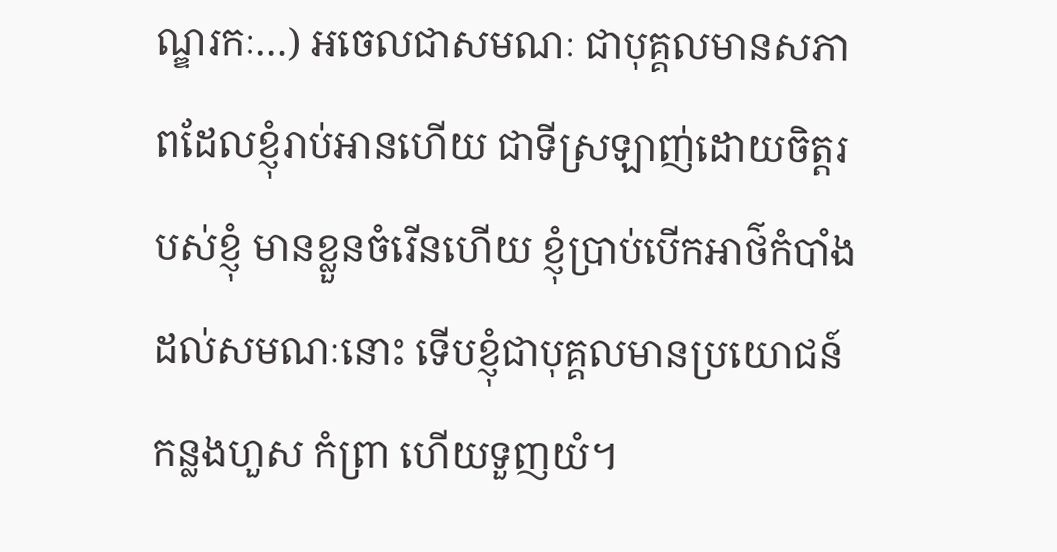ណ្ឌរកៈ…) អចេលជាសមណៈ ជាបុគ្គលមានសភាពដែលខ្ញុំរាប់អានហើយ ជាទីស្រឡាញ់ដោយចិត្តរបស់ខ្ញុំ មានខ្លួនចំរើនហើយ ខ្ញុំប្រាប់បើកអាថ៌កំបាំងដល់សមណៈនោះ ទើបខ្ញុំជាបុគ្គលមានប្រយោជន៍កន្លងហួស កំព្រា ហើយទួញយំ។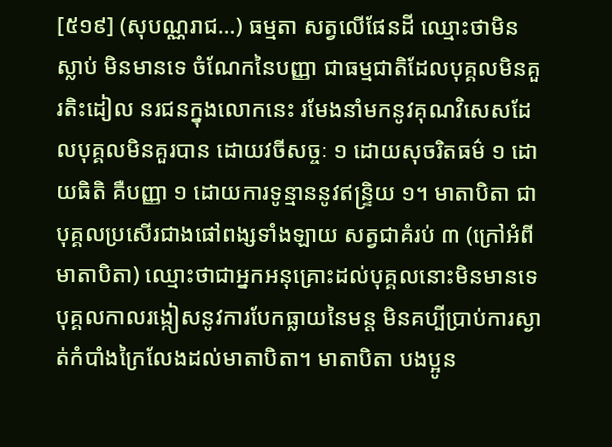[៥១៩] (សុបណ្ណរាជ…) ធម្មតា សត្វលើផែនដី ឈ្មោះថាមិនស្លាប់ មិនមានទេ ចំណែកនៃបញ្ញា ជាធម្មជាតិដែលបុគ្គលមិនគួរតិះដៀល នរជនក្នុងលោកនេះ រមែងនាំមកនូវគុណវិសេសដែលបុគ្គលមិនគួរបាន ដោយវចីសច្ចៈ ១ ដោយសុចរិតធម៌ ១ ដោយធិតិ គឺបញ្ញា ១ ដោយការទូន្មាននូវឥន្ទ្រិយ ១។ មាតាបិតា ជាបុគ្គលប្រសើរជាងផៅពង្សទាំងឡាយ សត្វជាគំរប់ ៣ (ក្រៅអំពីមាតាបិតា) ឈ្មោះថាជាអ្នកអនុគ្រោះដល់បុគ្គលនោះមិនមានទេ បុគ្គលកាលរង្កៀសនូវការបែកធ្លាយនៃមន្ត មិនគប្បីប្រាប់ការស្ងាត់កំបាំងក្រៃលែងដល់មាតាបិតា។ មាតាបិតា បងប្អូន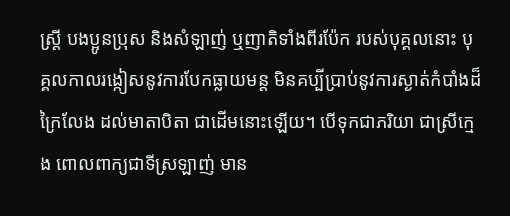ស្រ្តី បងប្អូនប្រុស និងសំឡាញ់ ឬញាតិទាំងពីរប៉ែក របស់បុគ្គលនោះ បុគ្គលកាលរង្កៀសនូវការបែកធ្លាយមន្ត មិនគប្បីប្រាប់នូវការស្ងាត់កំបាំងដ៏ក្រៃលែង ដល់មាតាបិតា ជាដើមនោះឡើយ។ បើទុកជាភរិយា ជាស្រីក្មេង ពោលពាក្យជាទីស្រឡាញ់ មាន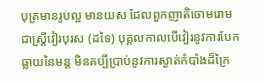បុត្រមានរូបល្អ មានយស ដែលពួកញាតិចោមរោម ជាស្រ្តីវៀរបុរស (ដទៃ) បុគ្គលកាលបើវៀរនូវការបែកធ្លាយនៃមន្ត មិនគប្បីប្រាប់នូវការស្ងាត់កំបាំងដ៏ក្រៃ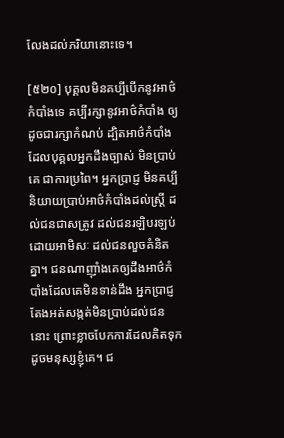លែងដល់ភរិយានោះទេ។

[៥២០] បុគ្គលមិនគប្បីបើកនូវអាថ៌កំបាំងទេ គប្បីរក្សានូវអាថ៌កំបាំង ឲ្យដូចជារក្សាកំណប់ ដ្បិតអាថ៌កំបាំងដែលបុគ្គលអ្នកដឹងច្បាស់ មិនប្រាប់គេ ជាការប្រពៃ។ អ្នកប្រាជ្ញ មិនគប្បីនិយាយប្រាប់អាថ៌កំបាំងដល់ស្រី្ត ដល់ជនជាសត្រូវ ដល់ជនរឡិបរឡប់ដោយអាមិសៈ ដល់ជនលួចគំនិតគ្នា។ ជនណាញ៉ាំងគេឲ្យដឹងអាថ៌កំបាំងដែលគេមិនទាន់ដឹង អ្នកប្រាជ្ញតែងអត់សង្កត់មិនប្រាប់ដល់ជននោះ ព្រោះខ្លាចបែកការដែលគិតទុក ដូចមនុស្សខ្ញុំគេ។ ជ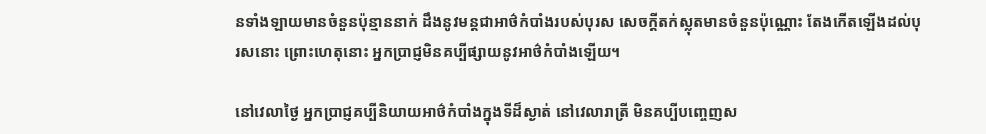នទាំងឡាយមានចំនួនប៉ុន្មាននាក់ ដឹងនូវមន្តជាអាថ៌កំបាំងរបស់បុរស សេចក្តីតក់ស្លុតមានចំនួនប៉ុណ្ណោះ តែងកើតឡើងដល់បុរសនោះ ព្រោះហេតុនោះ អ្នកប្រាជ្ញមិនគប្បីផ្សាយនូវអាថ៌កំបាំងឡើយ។

នៅវេលាថ្ងៃ អ្នកប្រាជ្ញគប្បីនិយាយអាថ៌កំបាំងក្នុងទីដ៏ស្ងាត់ នៅវេលារាត្រី មិនគប្បីបញ្ចេញស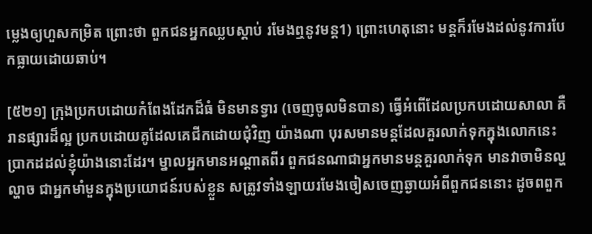ម្លេងឲ្យហួសកម្រិត ព្រោះថា ពួកជនអ្នកឈ្លបស្តាប់ រមែងឮនូវមន្ត1) ព្រោះហេតុនោះ មន្តក៏រមែងដល់នូវការបែកធ្លាយដោយឆាប់។

[៥២១] ក្រុងប្រកបដោយកំពែងដែកដ៏ធំ មិនមានទ្វារ (ចេញចូលមិនបាន) ធ្វើអំពើដែលប្រកបដោយសាលា គឺរានផ្សារដ៏ល្អ ប្រកបដោយគូដែលគេជីកដោយជុំវិញ យ៉ាងណា បុរសមានមន្តដែលគួរលាក់ទុកក្នុងលោកនេះ ប្រាកដដល់ខ្ញុំយ៉ាងនោះដែរ។ ម្នាលអ្នកមានអណ្តាតពីរ ពួកជនណាជាអ្នកមានមន្តគួរលាក់ទុក មានវាចាមិនល្ហល្ហាច ជាអ្នកមាំមួនក្នុងប្រយោជន៍របស់ខ្លួន សត្រូវទាំងឡាយរមែងចៀសចេញឆ្ងាយអំពីពួកជននោះ ដូចពពួក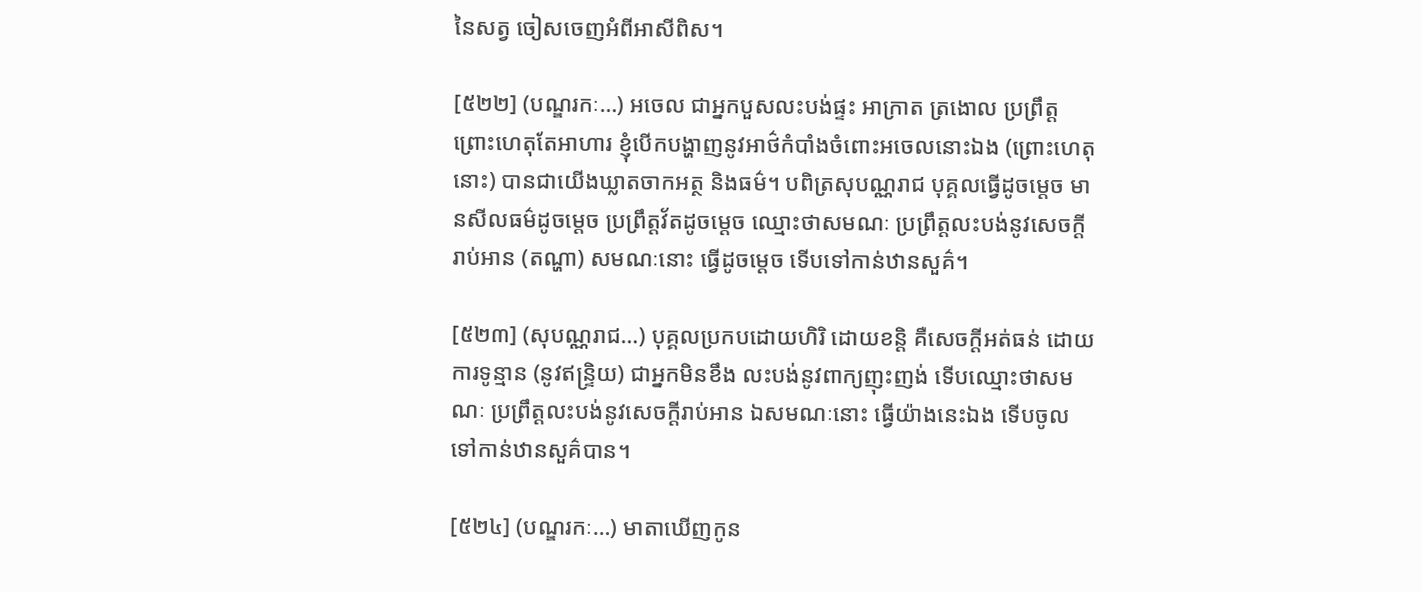នៃសត្វ ចៀសចេញអំពីអាសីពិស។

[៥២២] (បណ្ឌរកៈ…) អចេល ជាអ្នកបួសលះបង់ផ្ទះ អាក្រាត ត្រងោល ប្រព្រឹត្ត ព្រោះហេតុតែអាហារ ខ្ញុំបើកបង្ហាញនូវអាថ៌កំបាំងចំពោះអចេលនោះឯង (ព្រោះហេតុនោះ) បានជាយើងឃ្លាតចាកអត្ថ និងធម៌។ បពិត្រសុបណ្ណរាជ បុគ្គលធ្វើដូចម្តេច មានសីលធម៌ដូចម្តេច ប្រព្រឹត្តវ័តដូចម្តេច ឈ្មោះថាសមណៈ ប្រព្រឹត្តលះបង់នូវសេចក្តីរាប់អាន (តណ្ហា) សមណៈនោះ ធ្វើដូចម្តេច ទើបទៅកាន់ឋានសួគ៌។

[៥២៣] (សុបណ្ណរាជ…) បុគ្គលប្រកបដោយហិរិ ដោយខន្តិ គឺសេចក្តីអត់ធន់ ដោយការទូន្មាន (នូវឥន្ទ្រិយ) ជាអ្នកមិនខឹង លះបង់នូវពាក្យញុះញង់ ទើបឈ្មោះថាសមណៈ ប្រព្រឹត្តលះបង់នូវសេចក្តីរាប់អាន ឯសមណៈនោះ ធ្វើយ៉ាងនេះឯង ទើបចូលទៅកាន់ឋានសួគ៌បាន។

[៥២៤] (បណ្ឌរកៈ…) មាតាឃើញកូន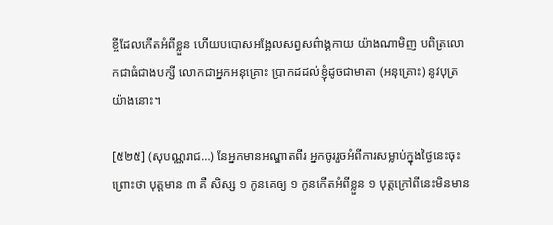ខ្ចីដែលកើតអំពីខ្លួន ហើយបបោសអង្អែលសព្វសព៌ាង្គកាយ យ៉ាងណាមិញ បពិត្រលោកជាធំជាងបក្សី លោកជាអ្នកអនុគ្រោះ ប្រាកដដល់ខ្ញុំដូចជាមាតា (អនុគ្រោះ) នូវបុត្រយ៉ាងនោះ។

[៥២៥] (សុបណ្ណរាជ…) នែអ្នកមានអណ្ឌាតពីរ អ្នកចូររួចអំពីការសម្លាប់ក្នុងថ្ងៃនេះចុះ ព្រោះថា បុត្តមាន ៣ គឺ សិស្ស ១ កូនគេឲ្យ ១ កូនកើតអំពីខ្លួន ១ បុត្តក្រៅពីនេះមិនមាន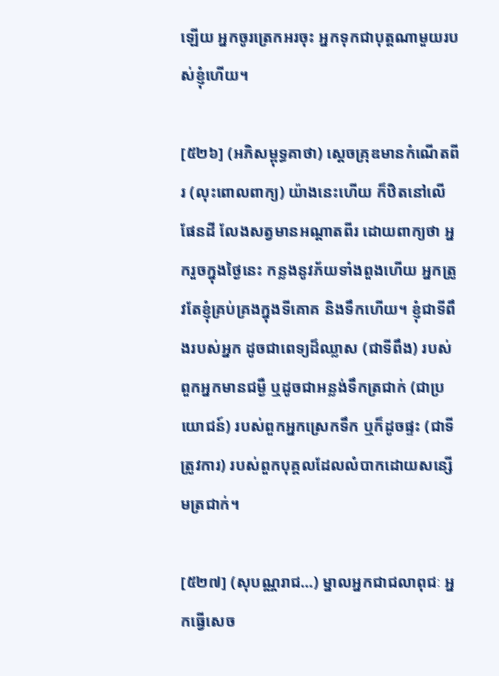ឡើយ អ្នកចូរត្រេកអរចុះ អ្នកទុកជាបុត្តណាមួយរបស់ខ្ញុំហើយ។

[៥២៦] (អភិសម្ពុទ្ធគាថា) ស្តេចគ្រុឌមានកំណើតពីរ (លុះពោលពាក្យ) យ៉ាងនេះហើយ ក៏ឋិតនៅលើផែនដី លែងសត្វមានអណ្តាតពីរ ដោយពាក្យថា អ្នករួចក្នុងថ្ងៃនេះ កន្លងនូវភ័យទាំងពួងហើយ អ្នកត្រូវតែខ្ញុំគ្រប់គ្រងក្នុងទីគោគ និងទឹកហើយ។ ខ្ញុំជាទីពឹងរបស់អ្នក ដូចជាពេទ្យដ៏ឈ្លាស (ជាទីពឹង) របស់ពួកអ្នកមានជម្ងឺ ឬដូចជាអន្លង់ទឹកត្រជាក់ (ជាប្រយោជន៍) របស់ពួកអ្នកស្រេកទឹក ឬក៏ដូចផ្ទះ (ជាទីត្រូវការ) របស់ពួកបុគ្គលដែលលំបាកដោយសន្សើមត្រជាក់។

[៥២៧] (សុបណ្ណរាជ…) ម្នាលអ្នកជាជលាពុជៈ អ្នកធ្វើសេច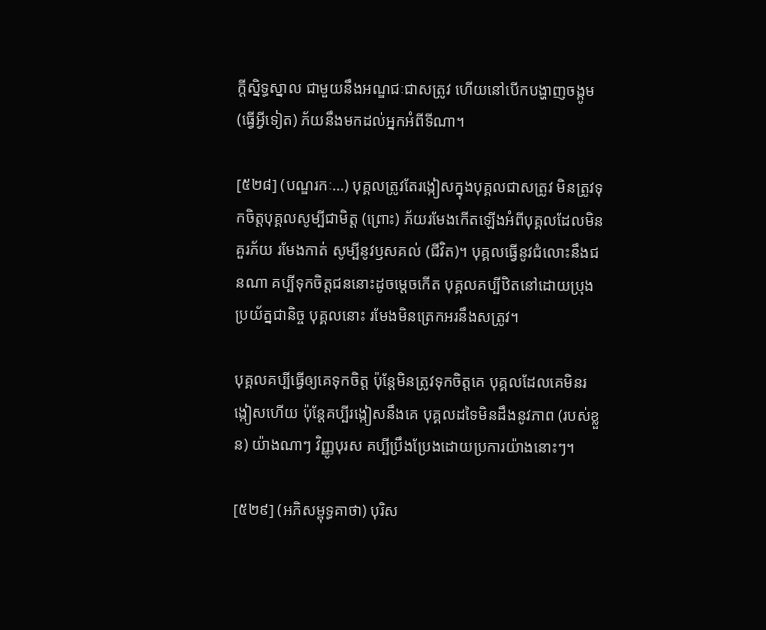ក្តីស្និទ្ធស្នាល ជាមួយនឹងអណ្ឌជៈជាសត្រូវ ហើយនៅបើកបង្ហាញចង្កូម (ធ្វើអ្វីទៀត) ភ័យនឹងមកដល់អ្នកអំពីទីណា។

[៥២៨] (បណ្ឌរកៈ…) បុគ្គលត្រូវតែរង្កៀសក្នុងបុគ្គលជាសត្រូវ មិនត្រូវទុកចិត្តបុគ្គលសូម្បីជាមិត្ត (ព្រោះ) ភ័យរមែងកើតឡើងអំពីបុគ្គលដែលមិនគួរភ័យ រមែងកាត់ សូម្បីនូវឫសគល់ (ជីវិត)។ បុគ្គលធ្វើនូវជំលោះនឹងជនណា គប្បីទុកចិត្តជននោះដូចម្តេចកើត បុគ្គលគប្បីឋិតនៅដោយប្រុងប្រយ័ត្នជានិច្ច បុគ្គលនោះ រមែងមិនត្រេកអរនឹងសត្រូវ។

បុគ្គលគប្បីធ្វើឲ្យគេទុកចិត្ត ប៉ុន្តែមិនត្រូវទុកចិត្តគេ បុគ្គលដែលគេមិនរង្កៀសហើយ ប៉ុន្តែគប្បីរង្កៀសនឹងគេ បុគ្គលដទៃមិនដឹងនូវភាព (របស់ខ្លួន) យ៉ាងណាៗ វិញ្ញូបុរស គប្បីប្រឹងប្រែងដោយប្រការយ៉ាងនោះៗ។

[៥២៩] (អភិសម្ពុទ្ធគាថា) បុរិស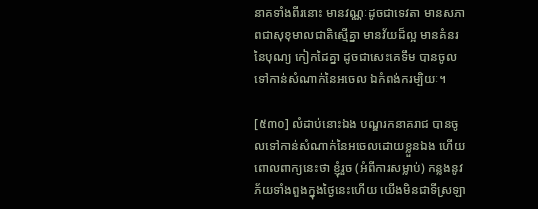នាគទាំងពីរនោះ មានវណ្ណៈដូចជាទេវតា មានសភាពជាសុខុមាលជាតិស្មើគ្នា មានវ័យដ៏ល្អ មានគំនរនៃបុណ្យ កៀកដៃគ្នា ដូចជាសេះគេទឹម បានចូលទៅកាន់សំណាក់នៃអចេល ឯកំពង់ករម្បិយៈ។

[៥៣០] លំដាប់នោះឯង បណ្ឌរកនាគរាជ បានចូលទៅកាន់សំណាក់នៃអចេលដោយខ្លួនឯង ហើយពោលពាក្យនេះថា ខ្ញុំរួច (អំពីការសម្លាប់) កន្លងនូវភ័យទាំងពួងក្នុងថ្ងៃនេះហើយ យើងមិនជាទីស្រឡា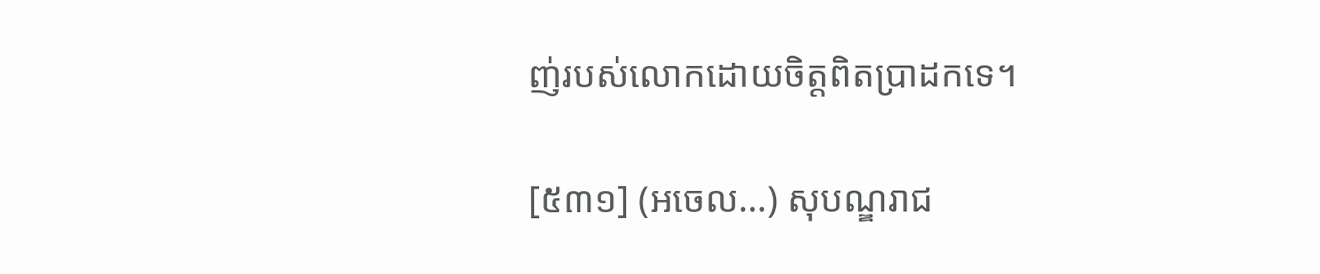ញ់របស់លោកដោយចិត្តពិតប្រាដកទេ។

[៥៣១] (អចេល…) សុបណ្ឌរាជ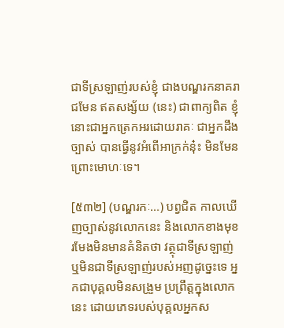ជាទីស្រឡាញ់របស់ខ្ញុំ ជាងបណ្ឌរកនាគរាជមែន ឥតសង្ស័យ (នេះ) ជាពាក្យពិត ខ្ញុំនោះជាអ្នកត្រេកអរដោយរាគៈ ជាអ្នកដឹងច្បាស់ បានធ្វើនូវអំពើអាក្រក់នុ៎ះ មិនមែនព្រោះមោហៈទេ។

[៥៣២] (បណ្ឌរកៈ…) បព្វជិត កាលឃើញច្បាស់នូវលោកនេះ និងលោកខាងមុខ រមែងមិនមានគំនិតថា វត្ថុជាទីស្រឡាញ់ ឬមិនជាទីស្រឡាញ់របស់អញដូច្នេះទេ អ្នកជាបុគ្គលមិនសង្រួម ប្រព្រឹត្តក្នុងលោកនេះ ដោយភេទរបស់បុគ្គលអ្នកស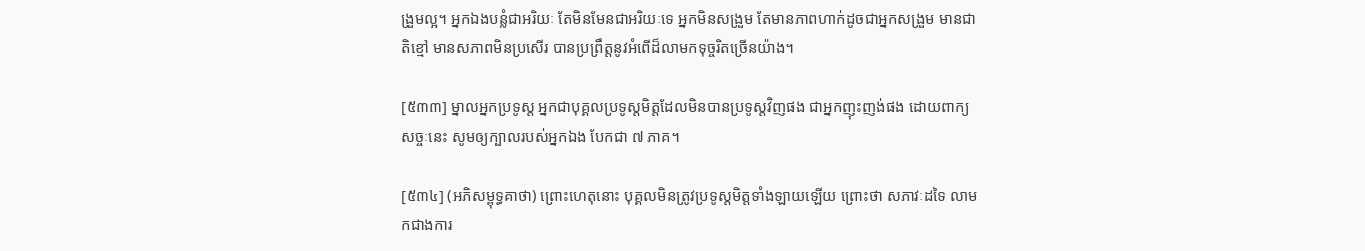ង្រួមល្អ។ អ្នកឯងបន្លំជាអរិយៈ តែមិនមែនជាអរិយៈទេ អ្នកមិនសង្រួម តែមានភាពហាក់ដូចជាអ្នកសង្រួម មានជាតិខ្មៅ មានសភាពមិនប្រសើរ បានប្រព្រឹត្តនូវអំពើដ៏លាមកទុច្ចរិតច្រើនយ៉ាង។

[៥៣៣] ម្នាលអ្នកប្រទូស្ត អ្នកជាបុគ្គលប្រទូស្តមិត្តដែលមិនបានប្រទូស្តវិញផង ជាអ្នកញុះញង់ផង ដោយពាក្យសច្ចៈនេះ សូមឲ្យក្បាលរបស់អ្នកឯង បែកជា ៧ ភាគ។

[៥៣៤] (អភិសម្ពុទ្ធគាថា) ព្រោះហេតុនោះ បុគ្គលមិនត្រូវប្រទូស្តមិត្តទាំងឡាយឡើយ ព្រោះថា សភាវៈដទៃ លាមកជាងការ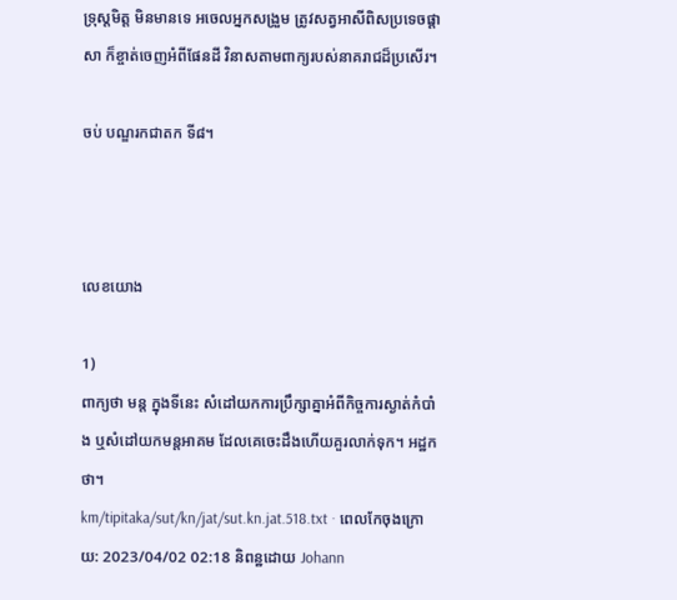ទ្រុស្តមិត្ត មិនមានទេ អចេលអ្នកសង្រួម ត្រូវសត្វអាសីពិសប្រទេចផ្តាសា ក៏ខ្ចាត់ចេញអំពីផែនដី វិនាសតាមពាក្យរបស់នាគរាជដ៏ប្រសើរ។

ចប់ បណ្ឌរកជាតក ទី៨។



លេខយោង

1)
ពាក្យថា មន្ត ក្នុងទីនេះ សំដៅយកការប្រឹក្សាគ្នាអំពីកិច្ចការស្ងាត់កំបាំង ឬសំដៅយកមន្តអាគម ដែលគេចេះដឹងហើយគួរលាក់ទុក។ អដ្ឋកថា។
km/tipitaka/sut/kn/jat/sut.kn.jat.518.txt · ពេលកែចុងក្រោយ: 2023/04/02 02:18 និពន្ឋដោយ Johann